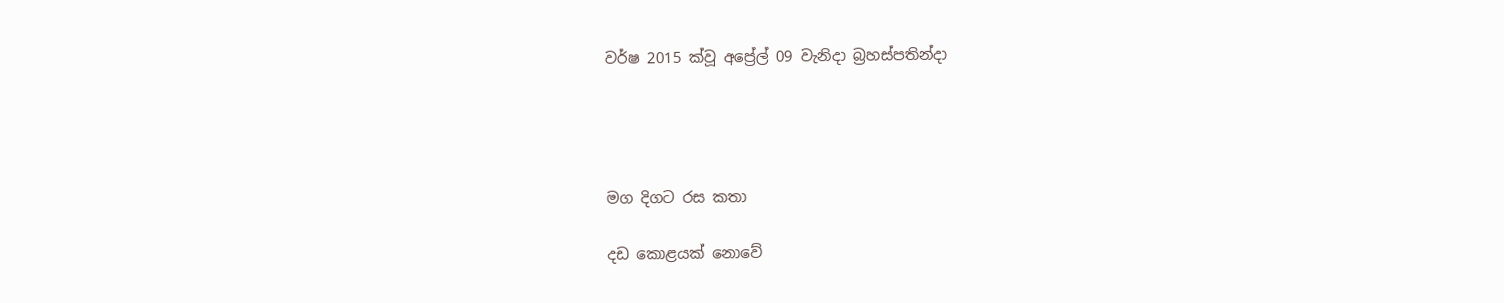වර්ෂ 2015 ක්වූ අප්‍රේල් 09 වැනිදා බ්‍රහස්පතින්දා




මග දිගට රස කතා

දඩ කොළයක් නොවේ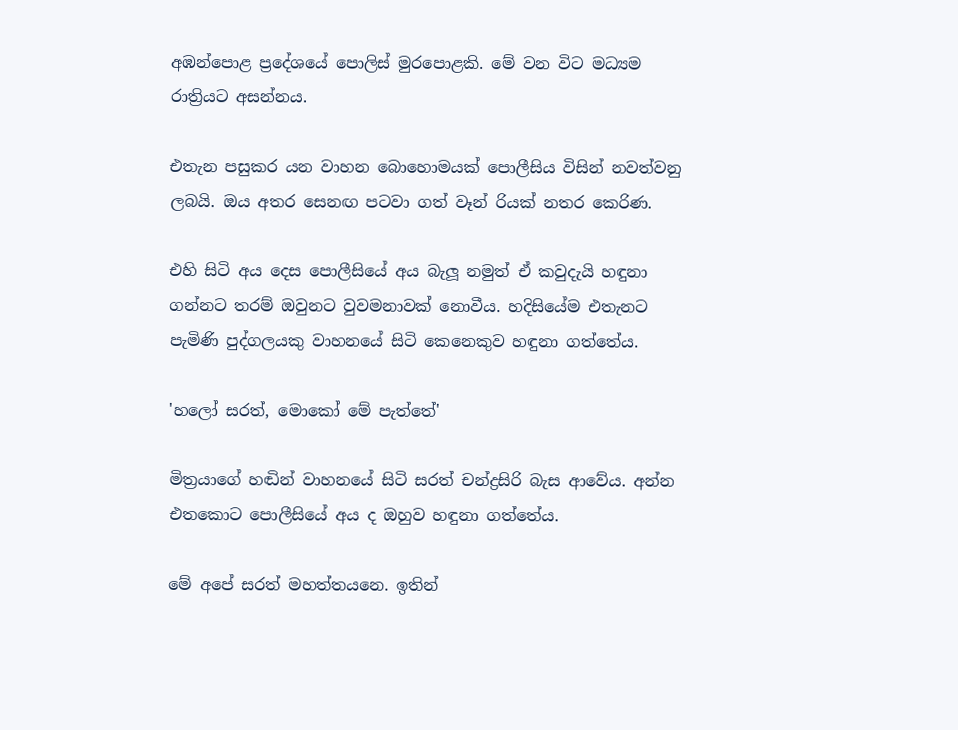අඹන්පොළ ප්‍රදේශයේ පොලිස් මුරපොළකි. මේ වන විට මධ්‍යම රාත්‍රියට අසන්නය.

එතැන පසුකර යන වාහන බොහොමයක් පොලීසිය විසින් නවත්වනු ලබයි. ඔය අතර සෙනඟ පටවා ගත් වෑන් රියක් නතර කෙරිණ.

එහි සිටි අය දෙස පොලීසියේ අය බැලූ නමුත් ඒ කවුදැයි හඳුනා ගන්නට තරම් ඔවුනට වුවමනාවක් නොවීය. හදිසියේම එතැනට පැමිණි පුද්ගලයකු වාහනයේ සිටි කෙනෙකුව හඳුනා ගත්තේය.

'හලෝ සරත්, මොකෝ මේ පැත්තේ'

මිත්‍රයාගේ හඬින් වාහනයේ සිටි සරත් චන්ද්‍රසිරි බැස ආවේය. අන්න එතකොට පොලීසියේ අය ද ඔහුව හඳුනා ගත්තේය.

මේ අපේ සරත් මහත්තයනෙ. ඉතින්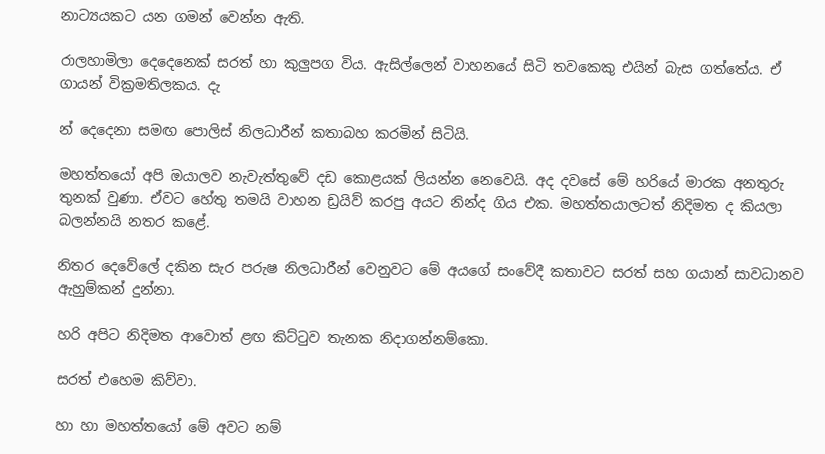නාට්‍යයකට යන ගමන් වෙන්න ඇති.

රාලහාමිලා දෙදෙනෙක් සරත් හා කුලුපග විය. ඇසිල්ලෙන් වාහනයේ සිටි තවකෙකු එයින් බැස ගත්තේය. ඒ ගායන් වික්‍රමතිලකය. දැ

න් දෙදෙනා සමඟ පොලිස් නිලධාරීන් කතාබහ කරමින් සිටියි.

මහත්තයෝ අපි ඔයාලව නැවැත්තුවේ දඩ කොළයක් ලියන්න නෙවෙයි. අද දවසේ මේ හරියේ මාරක අනතුරු තුනක් වුණා. ඒවට හේතු තමයි වාහන ඩ්‍රයිව් කරපු අයට නින්ද ගිය එක. මහත්තයාලටත් නිදිමත ද කියලා බලන්නයි නතර කළේ.

නිතර දෙවේලේ දකින සැර පරුෂ නිලධාරීන් වෙනුවට මේ අයගේ සංවේදී කතාවට සරත් සහ ගයාන් සාවධානව ඇහුම්කන් දුන්නා.

හරි අපිට නිදිමත ආවොත් ළඟ කිට්ටුව තැනක නිදාගන්නම්කො.

සරත් එහෙම කිව්වා.

හා හා මහත්තයෝ මේ අවට නම්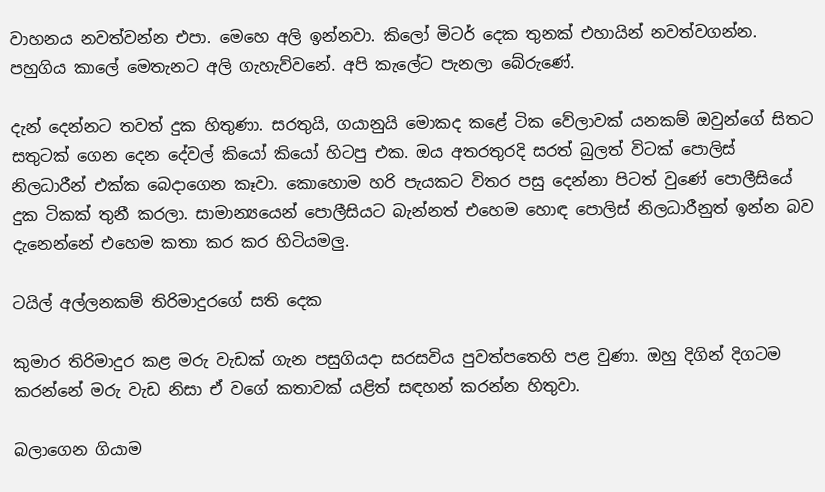වාහනය නවත්වන්න එපා. මෙහෙ අලි ඉන්නවා. කිලෝ මිටර් දෙක තුනක් එහායින් නවත්වගන්න. පහුගිය කාලේ මෙතැනට අලි ගැහැව්වනේ. අපි කැලේට පැනලා බේරුණේ.

දැන් දෙන්නට තවත් දුක හිතුණා. සරතුයි, ගයානුයි මොකද කළේ ටික වේලාවක් යනකම් ඔවුන්ගේ සිතට සතුටක් ගෙන දෙන දේවල් කියෝ කියෝ හිටපු එක. ඔය අතරතුරදි සරත් බුලත් විටක් පොලිස් නිලධාරීන් එක්ක බෙදාගෙන කෑවා. කොහොම හරි පැයකට විතර පසු දෙන්නා පිටත් වුණේ පොලීසියේ දුක ටිකක් තුනී කරලා. සාමාන්‍යයෙන් පොලීසියට බැන්නත් එහෙම හොඳ පොලිස් නිලධාරීනුත් ඉන්න බව දැනෙන්නේ එහෙම කතා කර කර හිටියමලු.

ටයිල් අල්ලනකම් තිරිමාදුරගේ සති දෙක

කුමාර තිරිමාදුර කළ මරු වැඩක් ගැන පසුගියදා සරසවිය පුවත්පතෙහි පළ වුණා. ඔහු දිගින් දිගටම කරන්නේ මරු වැඩ නිසා ඒ වගේ කතාවක් යළිත් සඳහන් කරන්න හිතුවා.

බලාගෙන ගියාම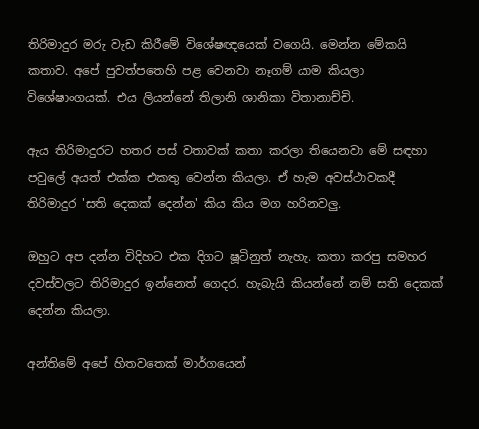තිරිමාදුර මරු වැඩ කිරීමේ විශේෂඥයෙක් වගෙයි. මෙන්න මේකයි කතාව. අපේ පුවත්පතෙහි පළ වෙනවා නෑගම් යාම කියලා විශේෂාංගයක්. එය ලියන්නේ තිලානි ශානිකා විතානාච්චි.

ඇය තිරිමාදුරට හතර පස් වතාවක් කතා කරලා තියෙනවා මේ සඳහා පවුලේ අයත් එක්ක එකතු වෙන්න කියලා. ඒ හැම අවස්ථාවකදී තිරිමාදුර 'සති දෙකක් දෙන්න' කිය කිය මග හරිනවලු.

ඔහුට අප දන්න විදිහට එක දිගට ෂූටිනුත් නැහැ. කතා කරපු සමහර දවස්වලට තිරිමාදුර ඉන්නෙත් ගෙදර. හැබැයි කියන්නේ නම් සති දෙකක් දෙන්න කියලා.

අන්තිමේ අපේ හිතවතෙක් මාර්ගයෙන්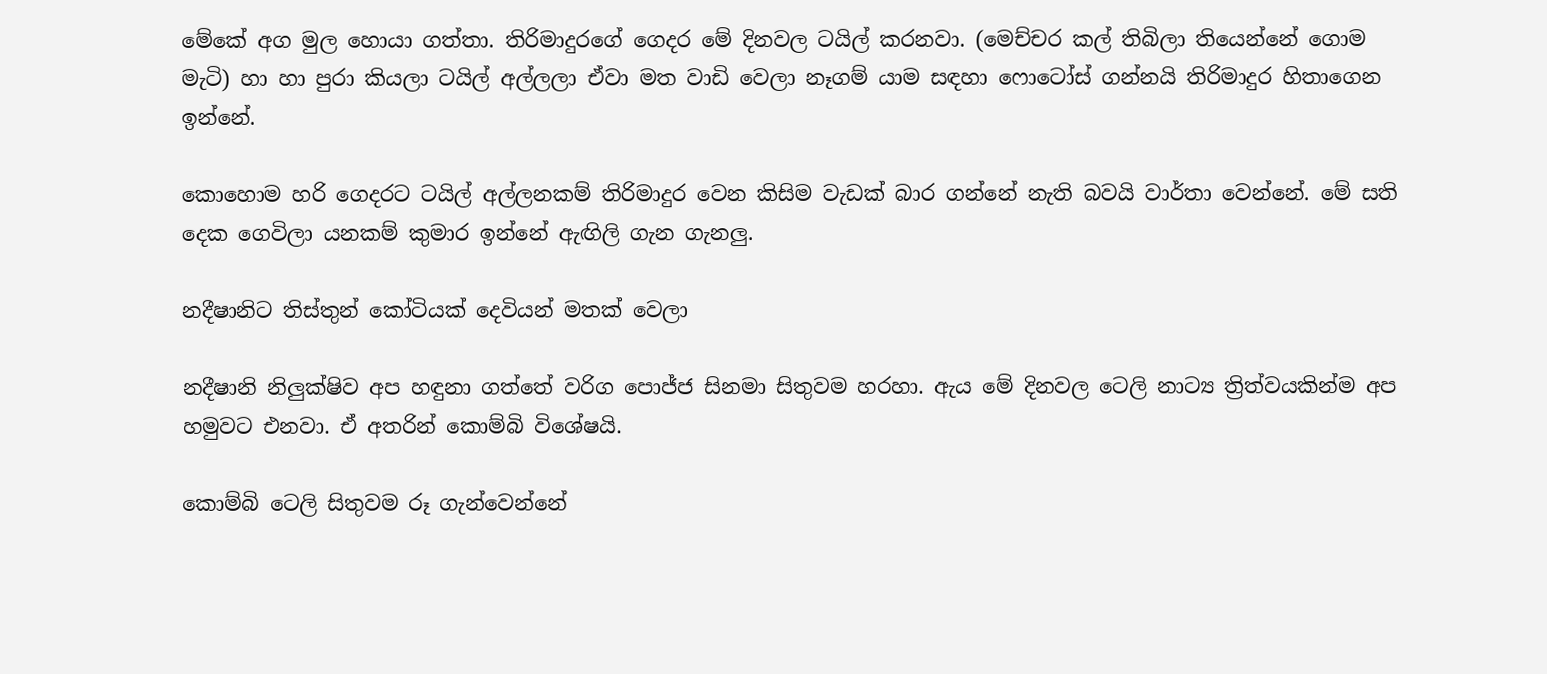මේකේ අග මුල හොයා ගත්තා. තිරිමාදුරගේ ගෙදර මේ දිනවල ටයිල් කරනවා. (මෙච්චර කල් තිබිලා තියෙන්නේ ගොම මැටි) හා හා පුරා කියලා ටයිල් අල්ලලා ඒවා මත වාඩි වෙලා නෑගම් යාම සඳහා ෆොටෝස් ගන්නයි තිරිමාදුර හිතාගෙන ඉන්නේ.

කොහොම හරි ගෙදරට ටයිල් අල්ලනකම් තිරිමාදුර වෙන කිසිම වැඩක් බාර ගන්නේ නැති බවයි වාර්තා වෙන්නේ. මේ සති දෙක ගෙවිලා යනකම් කුමාර ඉන්නේ ඇඟිලි ගැන ගැනලු.

නදීෂානිට තිස්තුන් කෝටියක් දෙවියන් මතක් වෙලා

නදීෂානි නිලුක්ෂිව අප හඳුනා ගත්තේ වරිග පොජ්ජ සිනමා සිතුවම හරහා. ඇය මේ දිනවල ටෙලි නාට්‍ය ත්‍රිත්වයකින්ම අප හමුවට එනවා. ඒ අතරින් කොම්බි විශේෂයි.

කොම්බි ටෙලි සිතුවම රූ ගැන්වෙන්නේ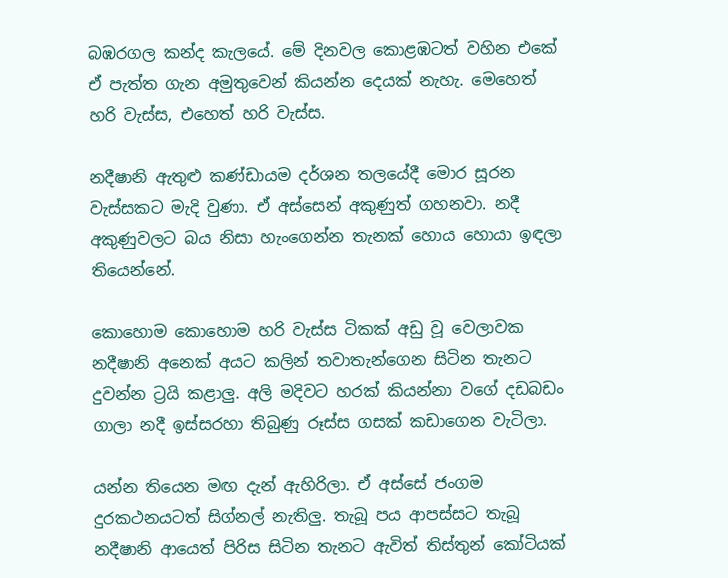බඹරගල කන්ද කැලයේ. මේ දිනවල කොළඹටත් වහින එකේ ඒ පැත්ත ගැන අමුතුවෙන් කියන්න දෙයක් නැහැ. මෙහෙත් හරි වැස්ස, එහෙත් හරි වැස්ස.

නදීෂානි ඇතුළු කණ්ඩායම දර්ශන තලයේදී මොර සූරන වැස්සකට මැදි වුණා. ඒ අස්සෙන් අකුණුත් ගහනවා. නදී අකුණුවලට බය නිසා හැංගෙන්න තැනක් හොය හොයා ඉඳලා තියෙන්නේ.

කොහොම කොහොම හරි වැස්ස ටිකක් අඩු වූ වෙලාවක නදීෂානි අනෙක් අයට කලින් තවාතැන්ගෙන සිටින තැනට දුවන්න ට්‍රයි කළාලු. අලි මදිවට හරක් කියන්නා වගේ දඩබඩං ගාලා නදී ඉස්සරහා තිබුණු රූස්ස ගසක් කඩාගෙන වැටිලා.

යන්න තියෙන මඟ දැන් ඇහිරිලා. ඒ අස්සේ ජංගම දුරකථනයටත් සිග්නල් නැතිලු. තැබූ පය ආපස්සට තැබූ නදීෂානි ආයෙත් පිරිස සිටින තැනට ඇවිත් තිස්තුන් කෝටියක්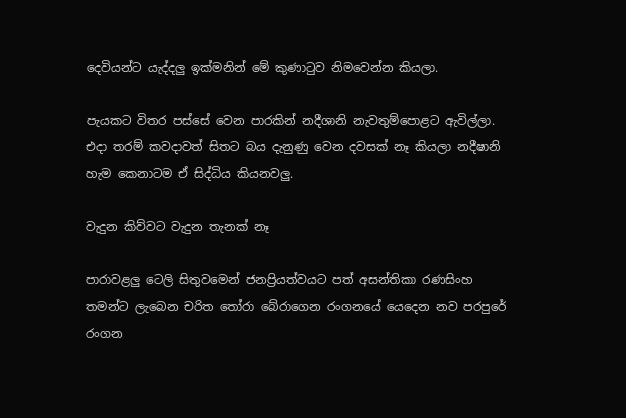දෙවියන්ට යැද්දලු ඉක්මනින් මේ කුණාටුව නිමවෙන්න කියලා.

පැයකට විතර පස්සේ වෙන පාරකින් නදීශානි නැවතුම්පොළට ඇවිල්ලා. එදා තරම් කවදාවත් සිතට බය දැනුණු වෙන දවසක් නෑ කියලා නදීෂානි හැම කෙනාටම ඒ සිද්ධිය කියනවලු.

වැදුන කිව්වට වැදුන තැනක් නෑ

පාරාවළලු ටෙලි සිතුවමෙන් ජනප්‍රියත්වයට පත් අසන්තිකා රණසිංහ තමන්ට ලැබෙන චරිත තෝරා බේරාගෙන රංගනයේ යෙදෙන නව පරපුරේ රංගන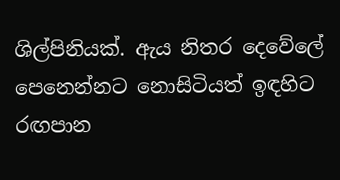ශිල්පිනියක්. ඇය නිතර දෙවේලේ පෙනෙන්නට නොසිටියත් ඉඳහිට රඟපාන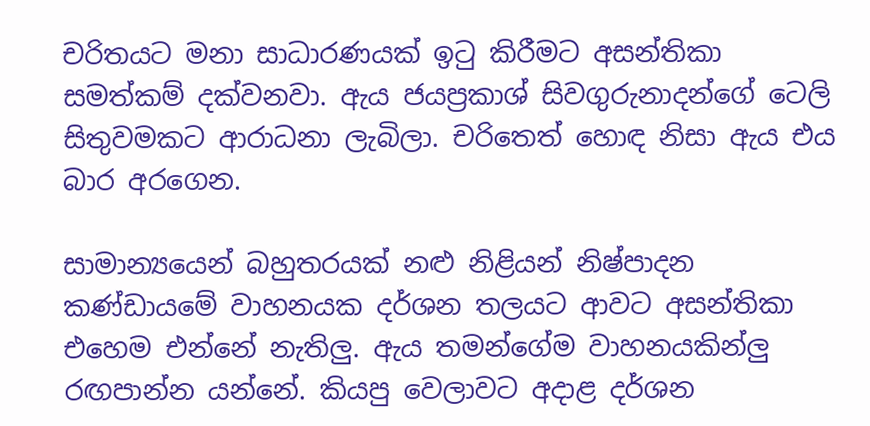චරිතයට මනා සාධාරණයක් ඉටු කිරීමට අසන්තිකා සමත්කම් දක්වනවා. ඇය ජයප්‍රකාශ් සිවගුරුනාදන්ගේ ටෙලි සිතුවමකට ආරාධනා ලැබිලා. චරිතෙත් හොඳ නිසා ඇය එය බාර අරගෙන.

සාමාන්‍යයෙන් බහුතරයක් නළු නිළියන් නිෂ්පාදන කණ්ඩායමේ වාහනයක දර්ශන තලයට ආවට අසන්තිකා එහෙම එන්නේ නැතිලු. ඇය තමන්ගේම වාහනයකින්ලු රඟපාන්න යන්නේ. කියපු වෙලාවට අදාළ දර්ශන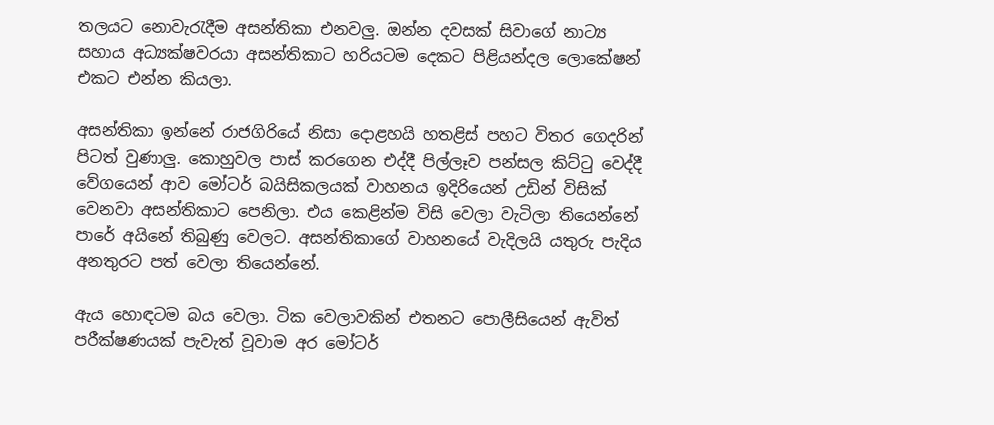තලයට නොවැරැදීම අසන්තිකා එනවලු. ඔන්න දවසක් සිවාගේ නාට්‍ය සහාය අධ්‍යක්ෂවරයා අසන්තිකාට හරියටම දෙකට පිළියන්දල ලොකේෂන් එකට එන්න කියලා.

අසන්තිකා ඉන්නේ රාජගිරියේ නිසා දොළහයි හතළිස් පහට විතර ගෙදරින් පිටත් වුණාලු. කොහුවල පාස් කරගෙන එද්දී පිල්ලෑව පන්සල කිට්ටු වෙද්දී වේගයෙන් ආව මෝටර් බයිසිකලයක් වාහනය ඉදිරියෙන් උඩින් විසික් වෙනවා අසන්තිකාට පෙනිලා. එය කෙළින්ම විසි වෙලා වැටිලා තියෙන්නේ පාරේ අයිනේ තිබුණු වෙලට. අසන්තිකාගේ වාහනයේ වැදිලයි යතුරු පැදිය අනතුරට පත් වෙලා තියෙන්නේ.

ඇය හොඳටම බය වෙලා. ටික වෙලාවකින් එතනට පොලීසියෙන් ඇවිත් පරීක්ෂණයක් පැවැත් වූවාම අර මෝටර්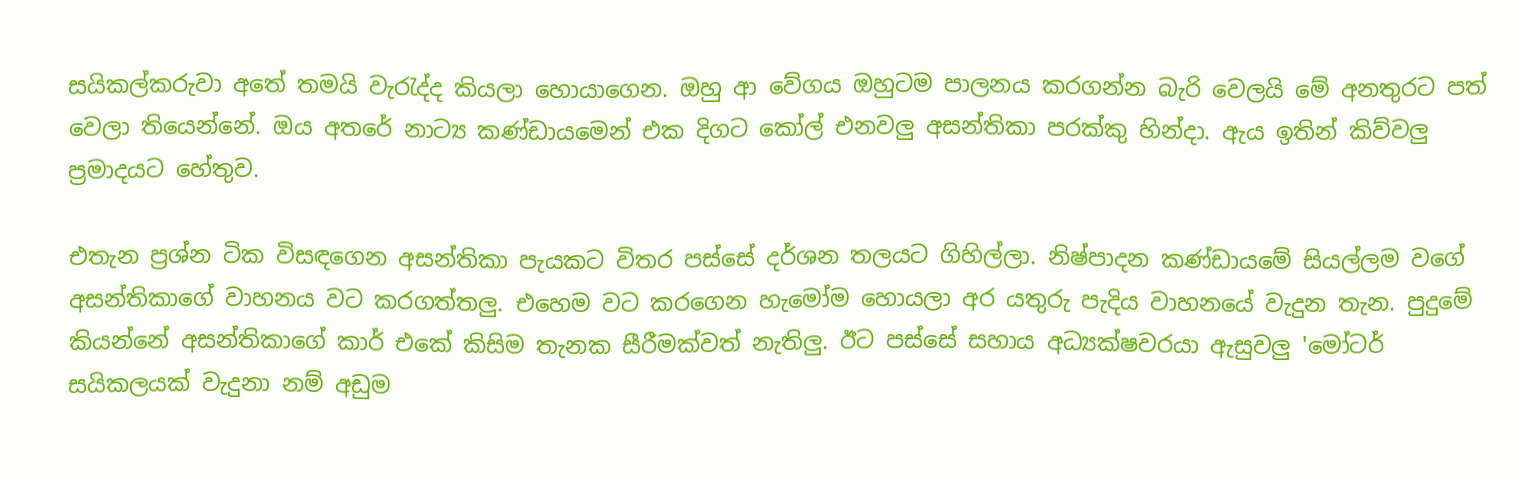සයිකල්කරුවා අතේ තමයි වැරැද්ද කියලා හොයාගෙන. ඔහු ආ වේගය ඔහුටම පාලනය කරගන්න බැරි වෙලයි මේ අනතුරට පත් වෙලා තියෙන්නේ. ඔය අතරේ නාට්‍ය කණ්ඩායමෙන් එක දිගට කෝල් එනවලු අසන්තිකා පරක්කු හින්දා. ඇය ඉතින් කිව්වලු ප්‍රමාදයට හේතුව.

එතැන ප්‍රශ්න ටික විසඳගෙන අසන්තිකා පැයකට විතර පස්සේ දර්ශන තලයට ගිහිල්ලා. නිෂ්පාදන කණ්ඩායමේ සියල්ලම වගේ අසන්තිකාගේ වාහනය වට කරගත්තලු. එහෙම වට කරගෙන හැමෝම හොයලා අර යතුරු පැදිය වාහනයේ වැදුන තැන. පුදුමේ කියන්නේ අසන්තිකාගේ කාර් එකේ කිසිම තැනක සීරීමක්වත් නැතිලු. ඊට පස්සේ සහාය අධ්‍යක්ෂවරයා ඇසුවලු 'මෝටර් සයිකලයක් වැදුනා නම් අඩුම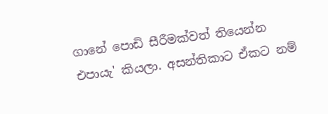ගානේ පොඩි සීරීමක්වත් තියෙන්න එපායැ' කියලා. අසන්තිකාට ඒකට නම්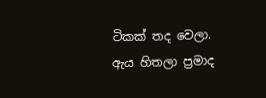ටිකක් තද වෙලා. ඇය හිතලා ප්‍රමාද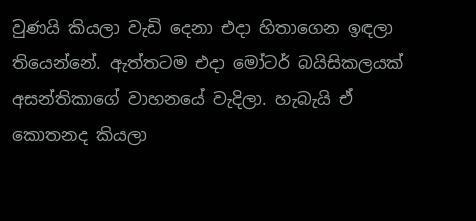වුණයි කියලා වැඩි දෙනා එදා හිතාගෙන ඉඳලා තියෙන්නේ. ඇත්තටම එදා මෝටර් බයිසිකලයක් අසන්තිකාගේ වාහනයේ වැදිලා. හැබැයි ඒ කොතනද කියලා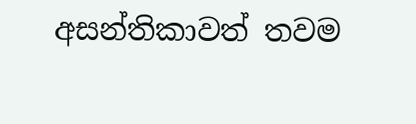අසන්තිකාවත් තවම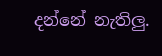දන්නේ නැතිලු.